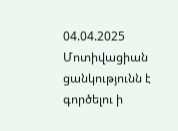04.04.2025
Մոտիվացիան ցանկությունն է գործելու ի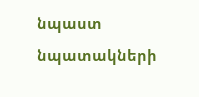նպաստ նպատակների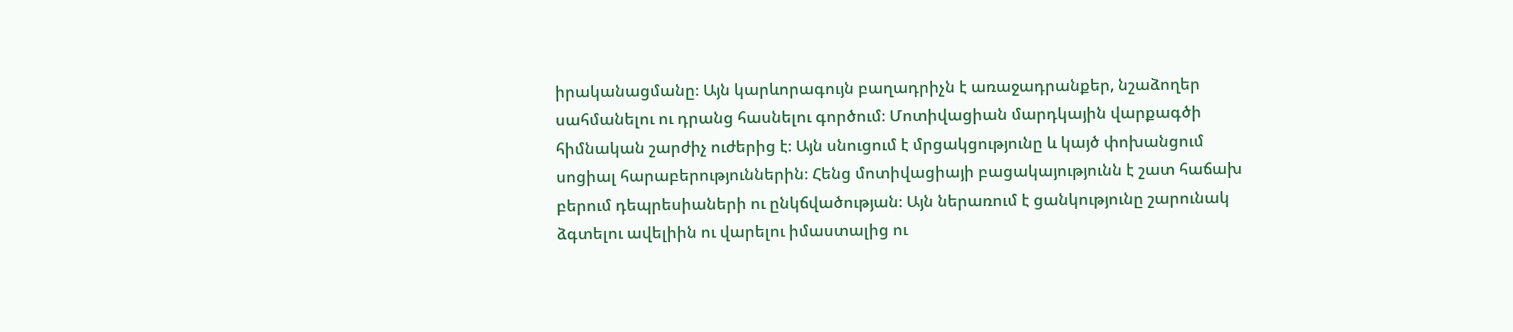իրականացմանը։ Այն կարևորագույն բաղադրիչն է առաջադրանքեր, նշաձողեր սահմանելու ու դրանց հասնելու գործում։ Մոտիվացիան մարդկային վարքագծի հիմնական շարժիչ ուժերից է։ Այն սնուցում է մրցակցությունը և կայծ փոխանցում սոցիալ հարաբերություններին։ Հենց մոտիվացիայի բացակայությունն է շատ հաճախ բերում դեպրեսիաների ու ընկճվածության։ Այն ներառում է ցանկությունը շարունակ ձգտելու ավելիին ու վարելու իմաստալից ու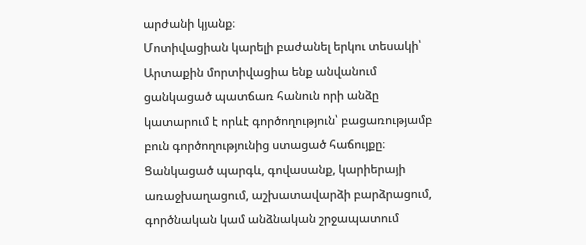արժանի կյանք։
Մոտիվացիան կարելի բաժանել երկու տեսակի՝
Արտաքին մորտիվացիա ենք անվանում ցանկացած պատճառ հանուն որի անձը կատարում է որևէ գործողություն՝ բացառությամբ բուն գործողությունից ստացած հաճույքը։ Ցանկացած պարգև, գովասանք, կարիերայի առաջխաղացում, աշխատավարձի բարձրացում, գործնական կամ անձնական շրջապատում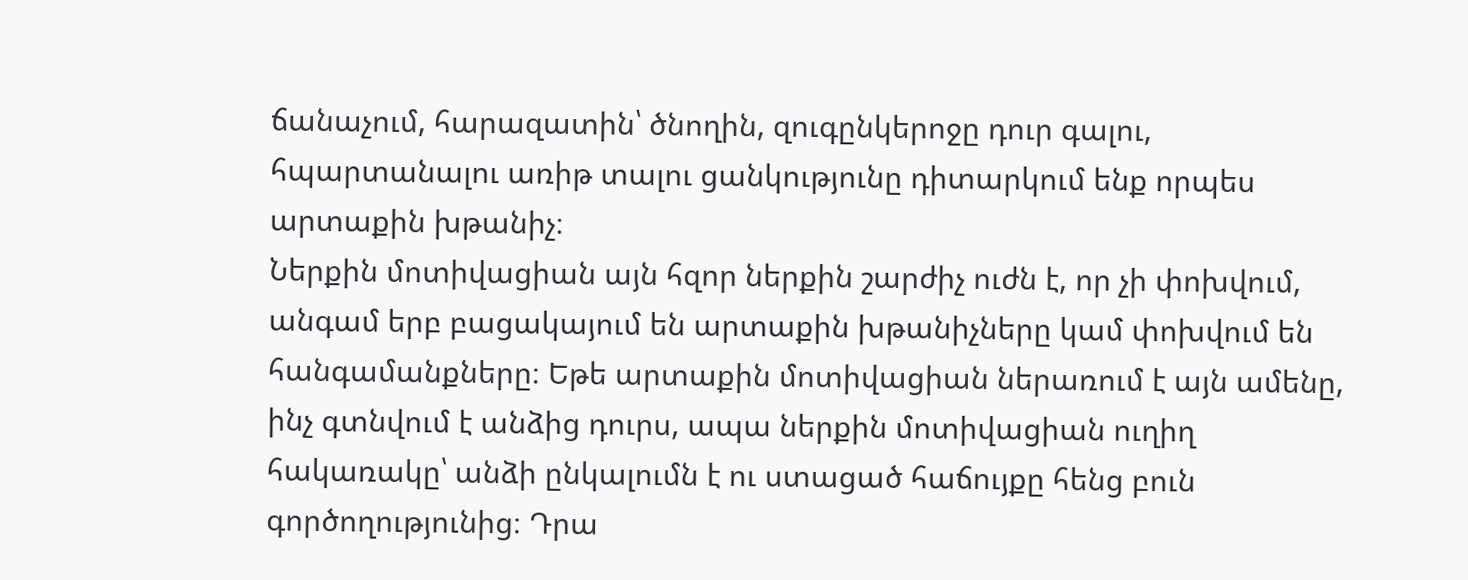ճանաչում, հարազատին՝ ծնողին, զուգընկերոջը դուր գալու, հպարտանալու առիթ տալու ցանկությունը դիտարկում ենք որպես արտաքին խթանիչ։
Ներքին մոտիվացիան այն հզոր ներքին շարժիչ ուժն է, որ չի փոխվում, անգամ երբ բացակայում են արտաքին խթանիչները կամ փոխվում են հանգամանքները։ Եթե արտաքին մոտիվացիան ներառում է այն ամենը, ինչ գտնվում է անձից դուրս, ապա ներքին մոտիվացիան ուղիղ հակառակը՝ անձի ընկալումն է ու ստացած հաճույքը հենց բուն գործողությունից։ Դրա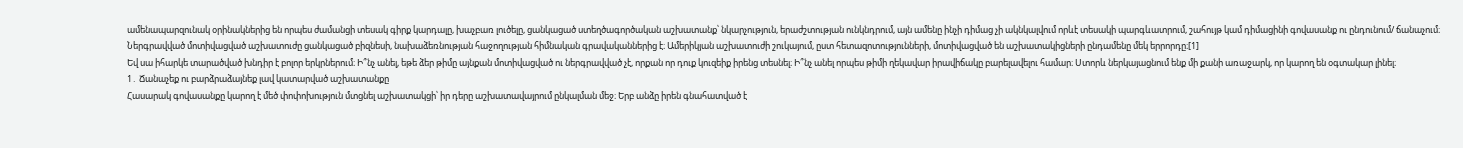ամենապարզունակ օրինակներից են որպես ժամանցի տեսակ գիրք կարդալը, խաչբառ լուծելը, ցանկացած ստեղծագործական աշխատանք՝ նկարչություն, երաժշտության ունկնդրում, այն ամենը ինչի դիմաց չի ակնկալվում որևէ տեսակի պարգևատրում, շահույթ կամ դիմացինի գովասանք ու ընդունում/ ճանաչում։
Ներգրավված մոտիվացված աշխատուժը ցանկացած բիզնեսի, նախաձեռնության հաջողության հիմնական գրավականներից է։ Ամերիկյան աշխատուժի շուկայում, ըստ հետազոտությունների, մոտիվացված են աշխատակիցների ընդամենը մեկ երրորդը։[1]
Եվ սա իհարկե տարածված խնդիր է բոլոր երկրներում։ Ի՞նչ անել, եթե ձեր թիմը այնքան մոտիվացված ու ներգրավված չէ, որքան որ դուք կուզեիք իրենց տեսնել։ Ի՞նչ անել որպես թիմի ղեկավար իրավիճակը բարելավելու համար։ Ստորև ներկայացնում ենք մի քանի առաջարկ, որ կարող են օգտակար լինել։
1․ Ճանաչեք ու բարձրաձայնեք լավ կատարված աշխատանքը
Հասարակ գովասանքը կարող է մեծ փոփոխություն մտցնել աշխատակցի՝ իր դերը աշխատավայրում ընկալման մեջ։ Երբ անձը իրեն գնահատված է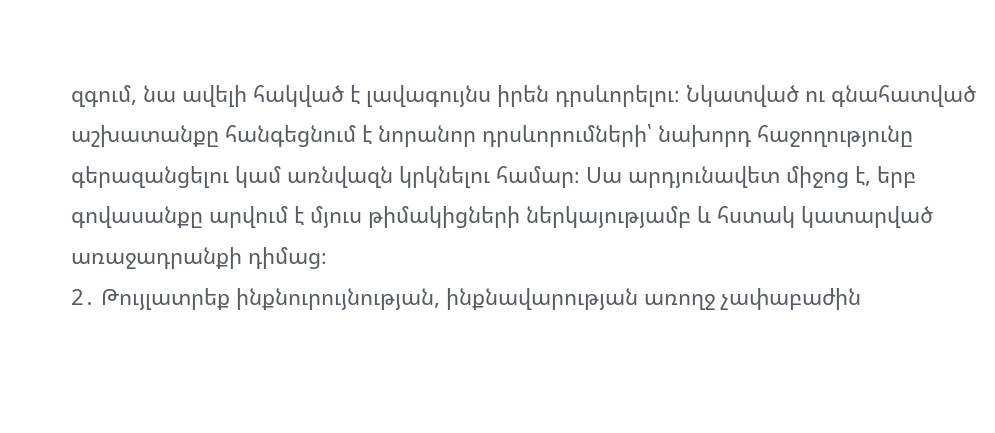զգում, նա ավելի հակված է լավագույնս իրեն դրսևորելու։ Նկատված ու գնահատված աշխատանքը հանգեցնում է նորանոր դրսևորումների՝ նախորդ հաջողությունը գերազանցելու կամ առնվազն կրկնելու համար։ Սա արդյունավետ միջոց է, երբ գովասանքը արվում է մյուս թիմակիցների ներկայությամբ և հստակ կատարված առաջադրանքի դիմաց։
2․ Թույլատրեք ինքնուրույնության, ինքնավարության առողջ չափաբաժին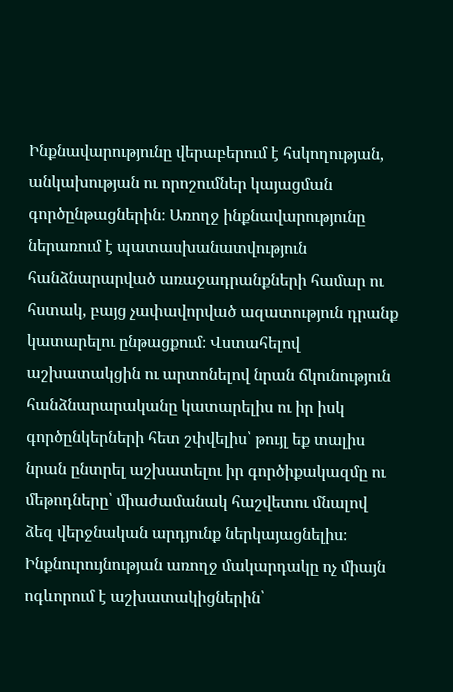Ինքնավարությունը վերաբերում է հսկողության, անկախության ու որոշումներ կայացման գործընթացներին։ Առողջ ինքնավարությունը ներառում է պատասխանատվություն հանձնարարված առաջադրանքների համար ու հստակ, բայց չափավորված ազատություն դրանք կատարելու ընթացքում։ Վստահելով աշխատակցին ու արտոնելով նրան ճկունություն հանձնարարականը կատարելիս ու իր իսկ գործընկերների հետ շփվելիս՝ թույլ եք տալիս նրան ընտրել աշխատելու իր գործիքակազմը ու մեթոդները՝ միաժամանակ հաշվետու մնալով ձեզ վերջնական արդյունք ներկայացնելիս։ Ինքնուրույնության առողջ մակարդակը ոչ միայն ոգևորում է աշխատակիցներին՝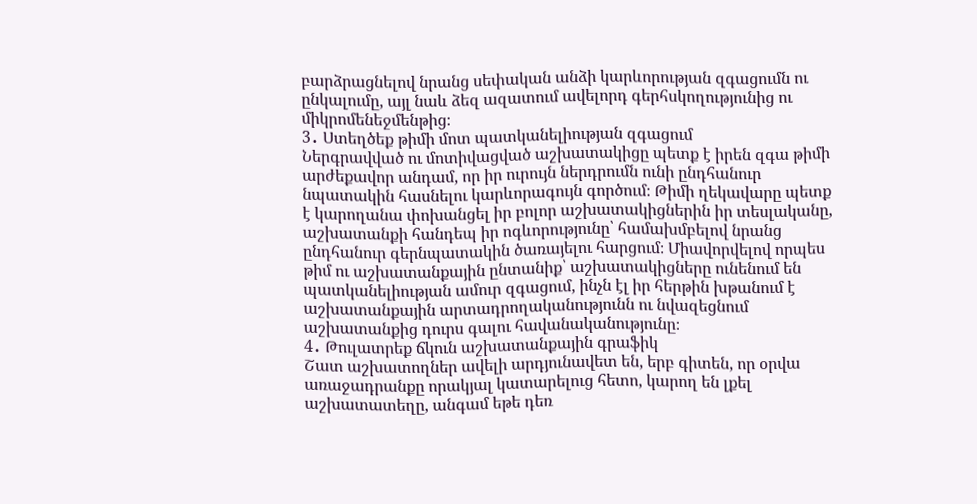բարձրացնելով նրանց սեփական անձի կարևորության զգացումն ու ընկալումը, այլ նաև ձեզ ազատում ավելորդ գերհսկողությունից ու միկրոմենեջմենթից։
3․ Ստեղծեք թիմի մոտ պատկանելիության զգացում
Ներգրավված ու մոտիվացված աշխատակիցը պետք է իրեն զգա թիմի արժեքավոր անդամ, որ իր ուրույն ներդրումն ունի ընդհանուր նպատակին հասնելու կարևորագույն գործում։ Թիմի ղեկավարը պետք է կարողանա փոխանցել իր բոլոր աշխատակիցներին իր տեսլականը, աշխատանքի հանդեպ իր ոգևորությունը՝ համախմբելով նրանց ընդհանուր գերնպատակին ծառայելու հարցում։ Միավորվելով որպես թիմ ու աշխատանքային ընտանիք՝ աշխատակիցները ունենում են պատկանելիության ամուր զգացում, ինչն էլ իր հերթին խթանում է աշխատանքային արտադրողականությունն ու նվազեցնում աշխատանքից դուրս գալու հավանականությունը։
4․ Թուլատրեք ճկուն աշխատանքային գրաֆիկ
Շատ աշխատողներ ավելի արդյունավետ են, երբ գիտեն, որ օրվա առաջադրանքը որակյալ կատարելուց հետո, կարող են լքել աշխատատեղը, անգամ եթե դեռ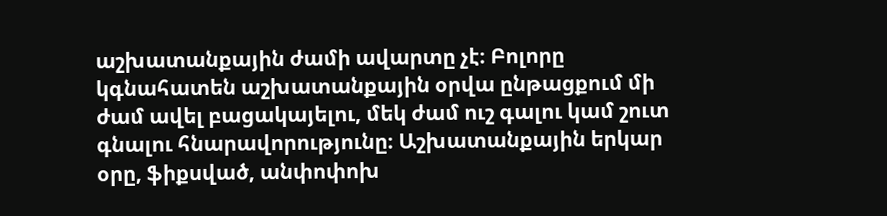աշխատանքային ժամի ավարտը չէ։ Բոլորը կգնահատեն աշխատանքային օրվա ընթացքում մի ժամ ավել բացակայելու, մեկ ժամ ուշ գալու կամ շուտ գնալու հնարավորությունը։ Աշխատանքային երկար օրը, ֆիքսված, անփոփոխ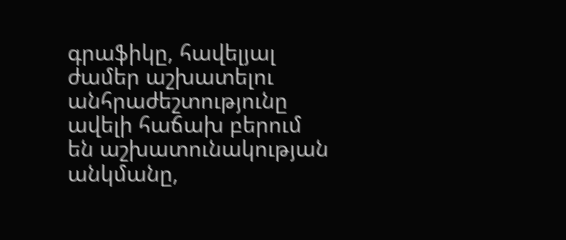գրաֆիկը, հավելյալ ժամեր աշխատելու անհրաժեշտությունը ավելի հաճախ բերում են աշխատունակության անկմանը,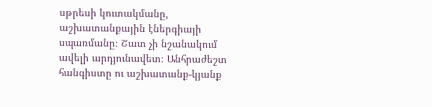սթրեսի կուտակմանը, աշխատանքային էներգիայի սպառմանը։ Շատ չի նշանակում ավելի արդյունավետ։ Անհրաժեշտ հանգիստը ու աշխատանք-կյանք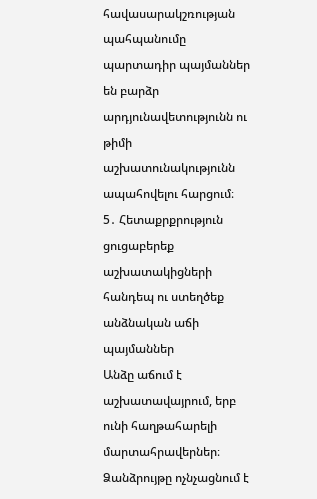հավասարակշռության պահպանումը պարտադիր պայմաններ են բարձր արդյունավետությունն ու թիմի աշխատունակությունն ապահովելու հարցում։
5․ Հետաքրքրություն ցուցաբերեք աշխատակիցների հանդեպ ու ստեղծեք անձնական աճի պայմաններ
Անձը աճում է աշխատավայրում, երբ ունի հաղթահարելի մարտահրավերներ։ Ձանձրույթը ոչնչացնում է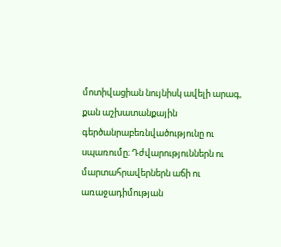մոտիվացիան նույնիսկ ավելի արագ, քան աշխատանքային գերծանրաբեռնվածությունը ու սպառումը։ Դժվարություններն ու մարտահրավերներն աճի ու առաջադիմության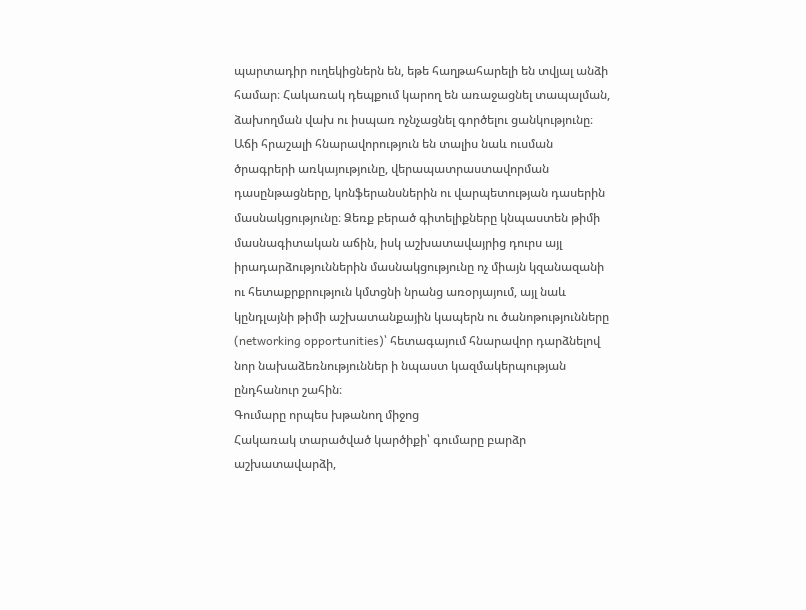պարտադիր ուղեկիցներն են, եթե հաղթահարելի են տվյալ անձի համար։ Հակառակ դեպքում կարող են առաջացնել տապալման, ձախողման վախ ու իսպառ ոչնչացնել գործելու ցանկությունը։
Աճի հրաշալի հնարավորություն են տալիս նաև ուսման ծրագրերի առկայությունը, վերապատրաստավորման դասընթացները, կոնֆերանսներին ու վարպետության դասերին մասնակցությունը։ Ձեռք բերած գիտելիքները կնպաստեն թիմի մասնագիտական աճին, իսկ աշխատավայրից դուրս այլ իրադարձություններին մասնակցությունը ոչ միայն կզանազանի ու հետաքրքրություն կմտցնի նրանց առօրյայում, այլ նաև կընդլայնի թիմի աշխատանքային կապերն ու ծանոթությունները (networking opportunities)՝ հետագայում հնարավոր դարձնելով նոր նախաձեռնություններ ի նպաստ կազմակերպության ընդհանուր շահին։
Գումարը որպես խթանող միջոց
Հակառակ տարածված կարծիքի՝ գումարը բարձր աշխատավարձի,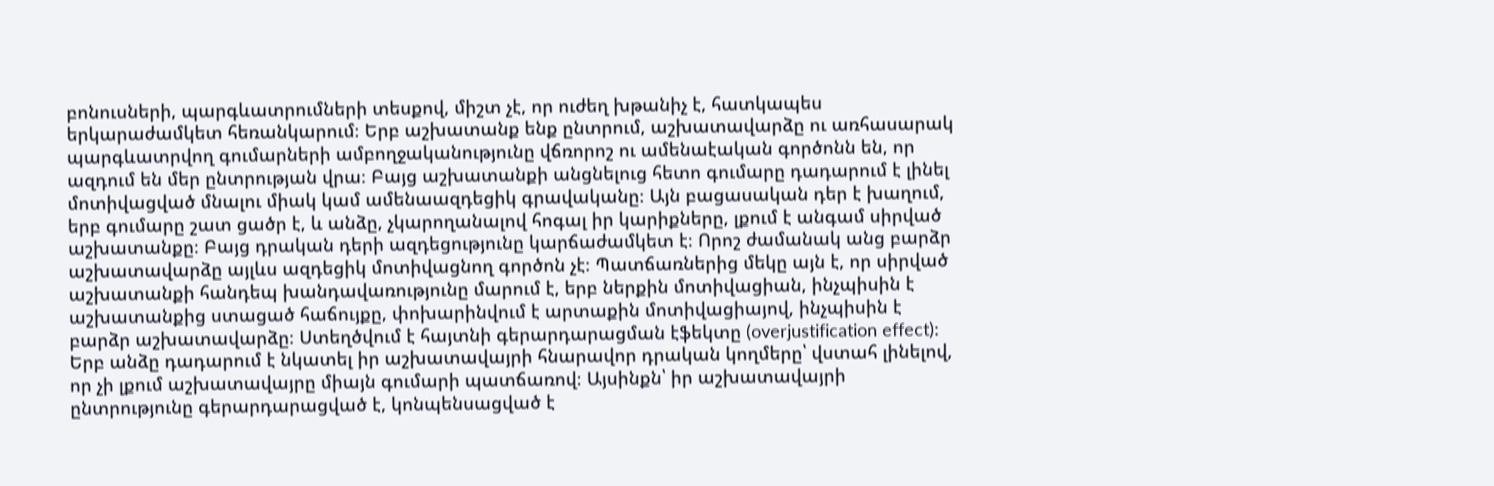բոնուսների, պարգևատրումների տեսքով, միշտ չէ, որ ուժեղ խթանիչ է, հատկապես երկարաժամկետ հեռանկարում։ Երբ աշխատանք ենք ընտրում, աշխատավարձը ու առհասարակ պարգևատրվող գումարների ամբողջականությունը վճռորոշ ու ամենաէական գործոնն են, որ ազդում են մեր ընտրության վրա։ Բայց աշխատանքի անցնելուց հետո գումարը դադարում է լինել մոտիվացված մնալու միակ կամ ամենաազդեցիկ գրավականը։ Այն բացասական դեր է խաղում, երբ գումարը շատ ցածր է, և անձը, չկարողանալով հոգալ իր կարիքները, լքում է անգամ սիրված աշխատանքը։ Բայց դրական դերի ազդեցությունը կարճաժամկետ է։ Որոշ ժամանակ անց բարձր աշխատավարձը այլևս ազդեցիկ մոտիվացնող գործոն չէ։ Պատճառներից մեկը այն է, որ սիրված աշխատանքի հանդեպ խանդավառությունը մարում է, երբ ներքին մոտիվացիան, ինչպիսին է աշխատանքից ստացած հաճույքը, փոխարինվում է արտաքին մոտիվացիայով, ինչպիսին է բարձր աշխատավարձը։ Ստեղծվում է հայտնի գերարդարացման էֆեկտը (overjustification effect)։ Երբ անձը դադարում է նկատել իր աշխատավայրի հնարավոր դրական կողմերը՝ վստահ լինելով, որ չի լքում աշխատավայրը միայն գումարի պատճառով։ Այսինքն՝ իր աշխատավայրի ընտրությունը գերարդարացված է, կոնպենսացված է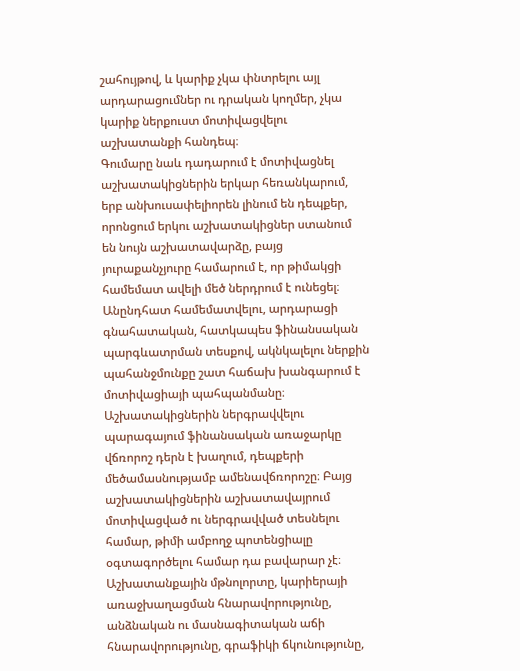շահույթով, և կարիք չկա փնտրելու այլ արդարացումներ ու դրական կողմեր, չկա կարիք ներքուստ մոտիվացվելու աշխատանքի հանդեպ։
Գումարը նաև դադարում է մոտիվացնել աշխատակիցներին երկար հեռանկարում, երբ անխուսափելիորեն լինում են դեպքեր, որոնցում երկու աշխատակիցներ ստանում են նույն աշխատավարձը, բայց յուրաքանչյուրը համարում է, որ թիմակցի համեմատ ավելի մեծ ներդրում է ունեցել։ Անընդհատ համեմատվելու, արդարացի գնահատական, հատկապես ֆինանսական պարգևատրման տեսքով, ակնկալելու ներքին պահանջմունքը շատ հաճախ խանգարում է մոտիվացիայի պահպանմանը։
Աշխատակիցներին ներգրավվելու պարագայում ֆինանսական առաջարկը վճռորոշ դերն է խաղում, դեպքերի մեծամասնությամբ ամենավճռորոշը։ Բայց աշխատակիցներին աշխատավայրում մոտիվացված ու ներգրավված տեսնելու համար, թիմի ամբողջ պոտենցիալը օգտագործելու համար դա բավարար չէ։ Աշխատանքային մթնոլորտը, կարիերայի առաջխաղացման հնարավորությունը, անձնական ու մասնագիտական աճի հնարավորությունը, գրաֆիկի ճկունությունը,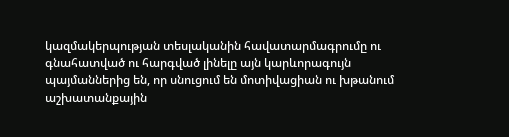կազմակերպության տեսլականին հավատարմագրումը ու գնահատված ու հարգված լինելը այն կարևորագույն պայմաններից են, որ սնուցում են մոտիվացիան ու խթանում աշխատանքային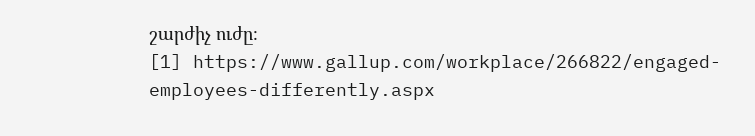շարժիչ ուժը։
[1] https://www.gallup.com/workplace/266822/engaged-employees-differently.aspx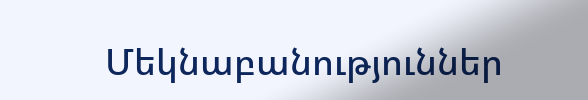Մեկնաբանություններ